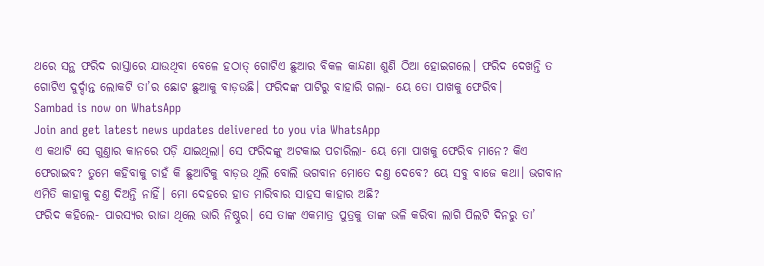ଥରେ ସନ୍ଥ ଫରିଦ ରାସ୍ତାରେ ଯାଉଥିବା ବେଳେ ହଠାତ୍ ଗୋଟିଏ ଛୁଆର ବିକଳ କାନ୍ଦଣା ଶୁଣି ଠିଆ ହୋଇଗଲେ। ଫରିଦ ଦେଖନ୍ତି ତ ଗୋଟିଏ ଦୁର୍ଦ୍ଦାନ୍ତ ଲୋକଟି ତା’ର ଛୋଟ ଛୁଆକୁ ବାଡ଼ଉଛି। ଫରିଦଙ୍କ ପାଟିରୁ ବାହାରି ଗଲା- ୟେ ତୋ ପାଖକୁ ଫେରିବ।
Sambad is now on WhatsApp
Join and get latest news updates delivered to you via WhatsApp
ଏ କଥାଟି ସେ ଗୁଣ୍ତାର କାନରେ ପଡ଼ି ଯାଇଥିଲା। ସେ ଫରିଦଙ୍କୁ ଅଟକାଇ ପଚାରିଲା- ୟେ ମୋ ପାଖକୁ ଫେରିବ ମାନେ? କିଏ ଫେରାଇବ? ତୁମେ କହିବାକୁ ଚାହଁ କି ଛୁଆଟିକୁ ବାଡ଼ଉ ଥିଲି ବୋଲି ଭଗବାନ ମୋତେ ଦଣ୍ତ ଦେବେ? ୟେ ସବୁ ବାଜେ କଥା। ଭଗବାନ ଏମିତି କାହାକୁ ଦଣ୍ତ ଦିଅନ୍ତି ନାହିଁ। ମୋ ଦେହରେ ହାତ ମାରିବାର ସାହସ କାହାର ଅଛି?
ଫରିଦ କହିଲେ- ପାରସ୍ୟର ରାଜା ଥିଲେ ଭାରି ନିଷ୍ଠୁର। ସେ ତାଙ୍କ ଏକମାତ୍ର ପୁତ୍ରକୁ ତାଙ୍କ ଭଳି କରିବା ଲାଗି ପିଲଟି ଦିନରୁ ତା’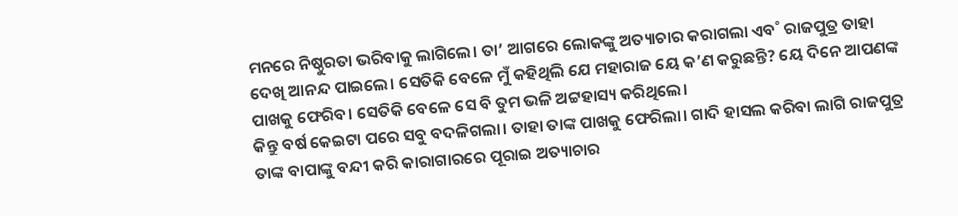ମନରେ ନିଷ୍ଠୁରତା ଭରିବାକୁ ଲାଗିଲେ। ତା’ ଆଗରେ ଲୋକଙ୍କୁ ଅତ୍ୟାଚାର କରାଗଲା ଏବ˚ ରାଜପୁତ୍ର ତାହା ଦେଖି ଆନନ୍ଦ ପାଇଲେ। ସେତିକି ବେଳେ ମୁଁ କହିଥିଲି ଯେ ମହାରାଜ ୟେ କ’ଣ କରୁଛନ୍ତି? ୟେ ଦିନେ ଆପଣଙ୍କ ପାଖକୁ ଫେରିବ। ସେତିକି ବେଳେ ସେ ବି ତୁମ ଭଳି ଅଟ୍ଟହାସ୍ୟ କରିଥିଲେ।
କିନ୍ତୁ ବର୍ଷ କେଇଟା ପରେ ସବୁ ବଦଳିଗଲା। ତାହା ତାଙ୍କ ପାଖକୁ ଫେରିଲା। ଗାଦି ହାସଲ କରିବା ଲାଗି ରାଜପୁତ୍ର ତାଙ୍କ ବାପାଙ୍କୁ ବନ୍ଦୀ କରି କାରାଗାରରେ ପୂରାଇ ଅତ୍ୟାଚାର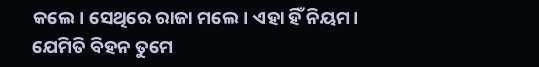କଲେ। ସେଥିରେ ରାଜା ମଲେ। ଏହା ହିଁ ନିୟମ। ଯେମିତି ବିହନ ତୁମେ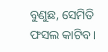ବୁଣୁଛ, ସେମିତି ଫସଲ କାଟିବ।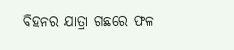ବିହନର ଯାତ୍ରା ଗଛରେ ଫଳ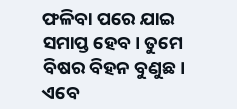ଫଳିବା ପରେ ଯାଇ ସମାପ୍ତ ହେବ। ତୁମେ ବିଷର ବିହନ ବୁଣୁଛ। ଏବେ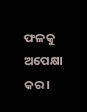ଫଳକୁ ଅପେକ୍ଷା କର।